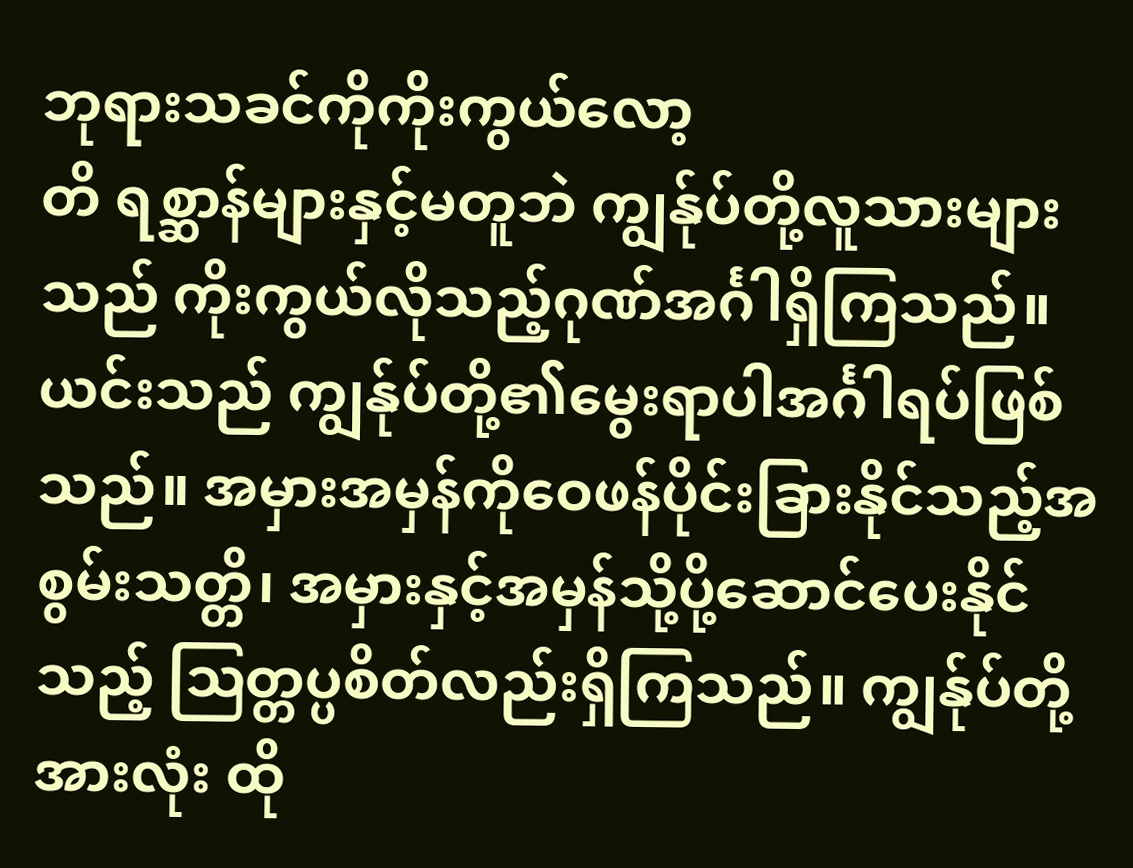ဘုရားသခင်ကိုကိုးကွယ်လော့
တိ ရစ္ဆာန်များနှင့်မတူဘဲ ကျွန်ုပ်တို့လူသားများသည် ကိုးကွယ်လိုသည့်ဂုဏ်အင်္ဂါရှိကြသည်။ ယင်းသည် ကျွန်ုပ်တို့၏မွေးရာပါအင်္ဂါရပ်ဖြစ်သည်။ အမှားအမှန်ကိုဝေဖန်ပိုင်းခြားနိုင်သည့်အစွမ်းသတ္တိ၊ အမှားနှင့်အမှန်သို့ပို့ဆောင်ပေးနိုင်သည့် ဩတ္တပ္ပစိတ်လည်းရှိကြသည်။ ကျွန်ုပ်တို့အားလုံး ထို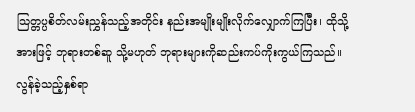သြတ္တပ္ပစိတ်လမ်းညွှန်သည့်အတိုင်း နည်းအမျိုးမျိုးလိုက်လျှောက်ကြပြီး၊ ထိုသို့အားဖြင့် ဘုရားတစ်ဆူ သို့မဟုတ် ဘုရားများကိုဆည်းကပ်ကိုးကွယ်ကြသည်။
လွန်ခဲ့သည့်နှစ်ရာ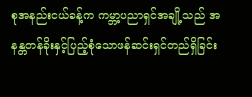စုအနည်းငယ်ခန့်က ကမ္ဘာ့ပညာရှင်အချို့သည် အနန္တတန်ခိုးနှင့်ပြည့်စုံသောဖန်ဆင်းရှင်တည်ရှိခြင်း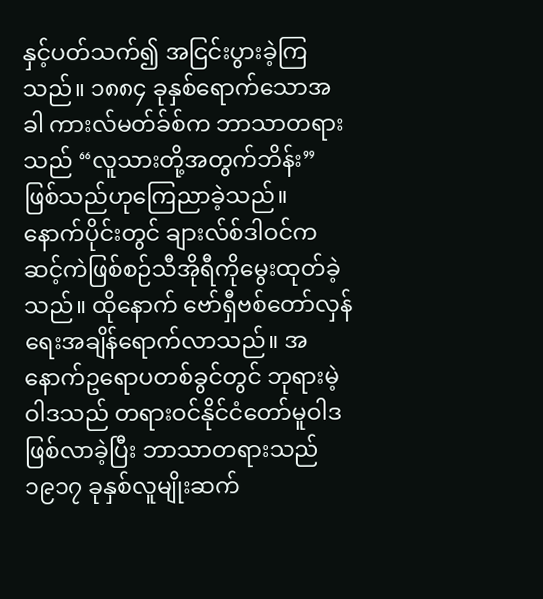နှင့်ပတ်သက်၍ အငြင်းပွားခဲ့ကြသည်။ ၁၈၈၄ ခုနှစ်ရောက်သောအခါ ကားလ်မတ်ခ်စ်က ဘာသာတရားသည် “လူသားတို့အတွက်ဘိန်း” ဖြစ်သည်ဟုကြေညာခဲ့သည်။ နောက်ပိုင်းတွင် ချားလ်စ်ဒါဝင်ကဆင့်ကဲဖြစ်စဉ်သီအိုရီကိုမွေးထုတ်ခဲ့သည်။ ထိုနောက် ဗော်ရှီဗစ်တော်လှန်ရေးအချိန်ရောက်လာသည်။ အနောက်ဥရောပတစ်ခွင်တွင် ဘုရားမဲ့ဝါဒသည် တရားဝင်နိုင်ငံတော်မူဝါဒဖြစ်လာခဲ့ပြီး ဘာသာတရားသည် ၁၉၁၇ ခုနှစ်လူမျိုးဆက်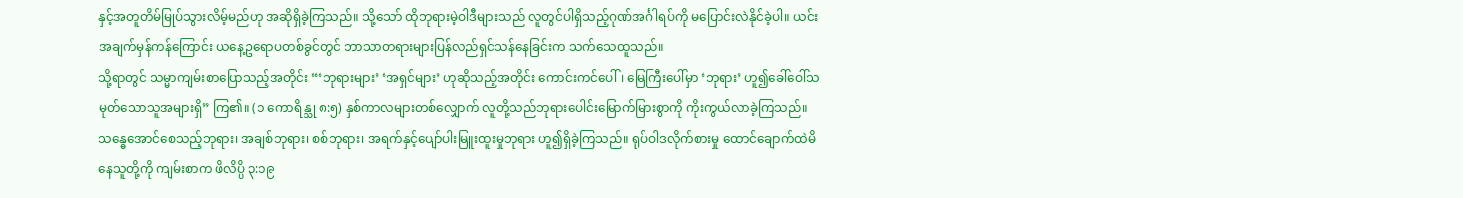နှင့်အတူတိမ်မြုပ်သွားလိမ့်မည်ဟု အဆိုရှိခဲ့ကြသည်။ သို့သော် ထိုဘုရားမဲ့ဝါဒီများသည် လူတွင်ပါရှိသည့်ဂုဏ်အင်္ဂါရပ်ကို မပြောင်းလဲနိုင်ခဲ့ပါ။ ယင်းအချက်မှန်ကန်ကြောင်း ယနေ့ဥရောပတစ်ခွင်တွင် ဘာသာတရားများပြန်လည်ရှင်သန်နေခြင်းက သက်သေထူသည်။
သို့ရာတွင် သမ္မာကျမ်းစာပြောသည့်အတိုင်း “‘ဘုရားများ’ ‘အရှင်များ’ ဟုဆိုသည့်အတိုင်း ကောင်းကင်ပေါ်၊ မြေကြီးပေါ်မှာ ‘ဘုရား’ ဟူ၍ခေါ်ဝေါ်သမုတ်သောသူအများရှိ” ကြ၏။ (၁ ကောရိန္သု ၈:၅) နှစ်ကာလများတစ်လျှောက် လူတို့သည်ဘုရားပေါင်းမြောက်မြားစွာကို ကိုးကွယ်လာခဲ့ကြသည်။ သန္ဓေအောင်စေသည့်ဘုရား၊ အချစ်ဘုရား၊ စစ်ဘုရား၊ အရက်နှင့်ပျော်ပါးမြူးထူးမှုဘုရား ဟူ၍ရှိခဲ့ကြသည်။ ရုပ်ဝါဒလိုက်စားမှု ထောင်ချောက်ထဲမိနေသူတို့ကို ကျမ်းစာက ဖိလိပ္ပိ ၃:၁၉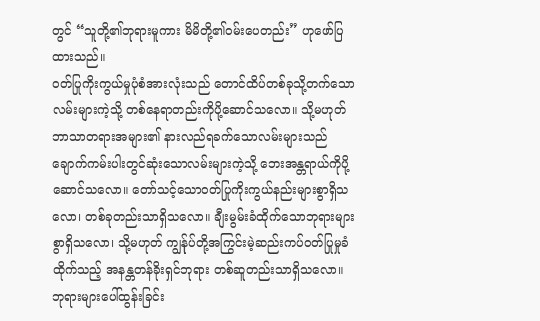တွင် “သူတို့၏ဘုရားမူကား မိမိတို့၏ဝမ်းပေတည်း” ဟုဖော်ပြထားသည်။
ဝတ်ပြုကိုးကွယ်မှုပုံစံအားလုံးသည် တောင်ထိပ်တစ်ခုသို့တက်သောလမ်းများကဲ့သို့ တစ်နေရာတည်းကိုပို့ဆောင်သလော။ သို့မဟုတ် ဘာသာတရားအများ၏ နားလည်ရခက်သောလမ်းများသည် ချောက်ကမ်းပါးတွင်ဆုံးသောလမ်းများကဲ့သို့ ဘေးအန္တရာယ်ကိုပို့ဆောင်သလော။ တော်သင့်သောဝတ်ပြုကိုးကွယ်နည်းများစွာရှိသလော၊ တစ်ခုတည်းသာရှိသလော။ ချီးမွမ်းခံထိုက်သောဘုရားများစွာရှိသလော၊ သို့မဟုတ် ကျွန်ုပ်တို့အကြွင်းမဲ့ဆည်းကပ်ဝတ်ပြုမှုခံထိုက်သည့် အနန္တတန်ခိုးရှင်ဘုရား တစ်ဆူတည်းသာရှိသလော။
ဘုရားများပေါ်ထွန်းခြင်း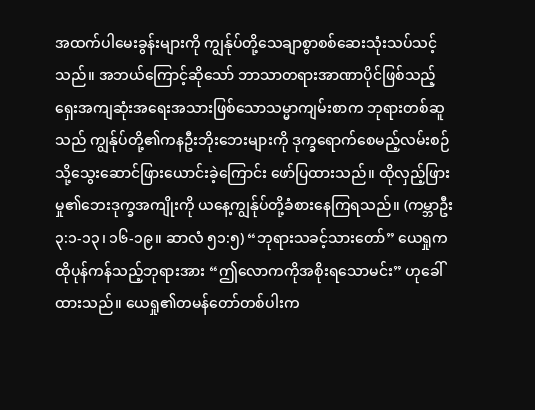အထက်ပါမေးခွန်းများကို ကျွန်ုပ်တို့သေချာစွာစစ်ဆေးသုံးသပ်သင့်သည်။ အဘယ်ကြောင့်ဆိုသော် ဘာသာတရားအာဏာပိုင်ဖြစ်သည့် ရှေးအကျဆုံးအရေးအသားဖြစ်သောသမ္မာကျမ်းစာက ဘုရားတစ်ဆူသည် ကျွန်ုပ်တို့၏ကနဦးဘိုးဘေးများကို ဒုက္ခရောက်စေမည့်လမ်းစဉ်သို့သွေးဆောင်ဖြားယောင်းခဲ့ကြောင်း ဖော်ပြထားသည်။ ထိုလှည့်ဖြားမှု၏ဘေးဒုက္ခအကျိုးကို ယနေ့ကျွန်ုပ်တို့ခံစားနေကြရသည်။ (ကမ္ဘာဦး ၃:၁-၁၃၊ ၁၆-၁၉။ ဆာလံ ၅၁:၅) “ဘုရားသခင့်သားတော်” ယေရှုက ထိုပုန်ကန်သည့်ဘုရားအား “ဤလောကကိုအစိုးရသောမင်း” ဟုခေါ်ထားသည်။ ယေရှု၏တမန်တော်တစ်ပါးက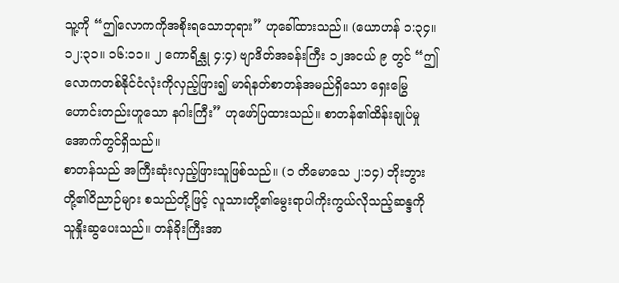သူ့ကို “ဤလောကကိုအစိုးရသောဘုရား” ဟုခေါ်ထားသည်။ (ယောဟန် ၁:၃၄။ ၁၂:၃၁။ ၁၆:၁၁။ ၂ ကောရိန္သု ၄:၄) ဗျာဒိတ်အခန်းကြီး ၁၂အငယ် ၉ တွင် “ဤလောကတစ်နိုင်ငံလုံးကိုလှည့်ဖြား၍ မာရ်နတ်စာတန်အမည်ရှိသော ရှေးမြွေဟောင်းတည်းဟူသော နဂါးကြီး” ဟုဖော်ပြထားသည်။ စာတန်၏ထိန်းချုပ်မှုအောက်တွင်ရှိသည်။
စာတန်သည် အကြီးဆုံးလှည့်ဖြားသူဖြစ်သည်။ (၁ တိမောသေ ၂:၁၄) ဘိုးဘွားတို့၏ဝိညာဉ်များ စသည်တို့ဖြင့် လူသားတို့၏မွေးရာပါကိုးကွယ်လိုသည့်ဆန္ဒကို သူနှိုးဆွပေးသည်။ တန်ခိုးကြီးအာ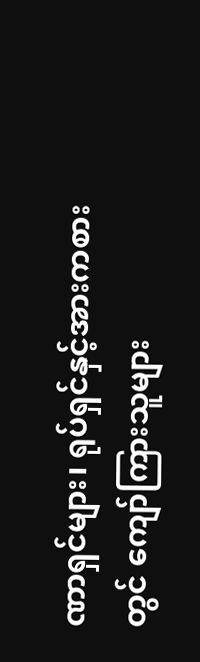ဏာရှင်များ၊ ရုပ်ရှင်နှင့်အားကစားတွင် ကျော်ကြားသူများ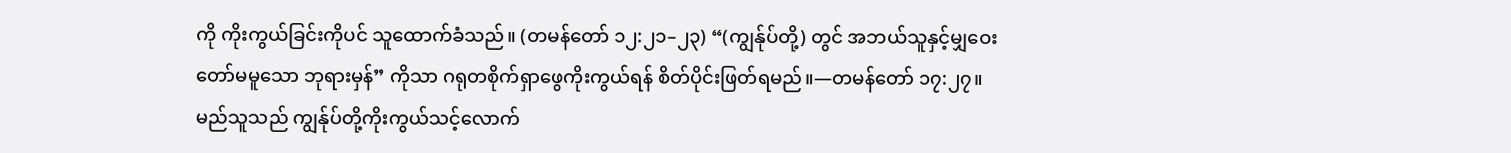ကို ကိုးကွယ်ခြင်းကိုပင် သူထောက်ခံသည်။ (တမန်တော် ၁၂:၂၁–၂၃) “(ကျွန်ုပ်တို့) တွင် အဘယ်သူနှင့်မျှဝေးတော်မမူသော ဘုရားမှန်” ကိုသာ ဂရုတစိုက်ရှာဖွေကိုးကွယ်ရန် စိတ်ပိုင်းဖြတ်ရမည်။—တမန်တော် ၁၇:၂၇။
မည်သူသည် ကျွန်ုပ်တို့ကိုးကွယ်သင့်လောက်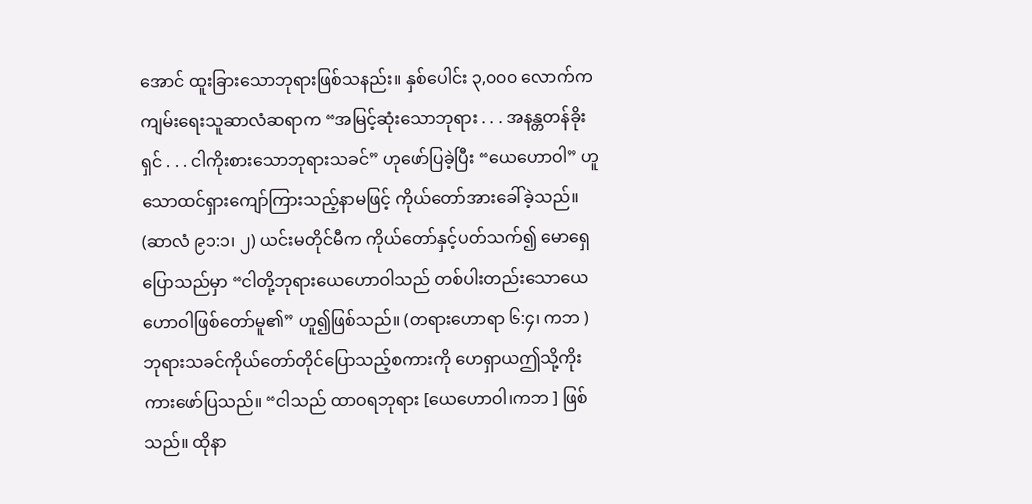အောင် ထူးခြားသောဘုရားဖြစ်သနည်း။ နှစ်ပေါင်း ၃,၀၀၀ လောက်က ကျမ်းရေးသူဆာလံဆရာက “အမြင့်ဆုံးသောဘုရား . . . အနန္တတန်ခိုးရှင် . . . ငါကိုးစားသောဘုရားသခင်” ဟုဖော်ပြခဲ့ပြီး “ယေဟောဝါ” ဟူသောထင်ရှားကျော်ကြားသည့်နာမဖြင့် ကိုယ်တော်အားခေါ်ခဲ့သည်။ (ဆာလံ ၉၁:၁၊ ၂) ယင်းမတိုင်မီက ကိုယ်တော်နှင့်ပတ်သက်၍ မောရှေပြောသည်မှာ “ငါတို့ဘုရားယေဟောဝါသည် တစ်ပါးတည်းသောယေဟောဝါဖြစ်တော်မူ၏” ဟူ၍ဖြစ်သည်။ (တရားဟောရာ ၆:၄၊ ကဘ ) ဘုရားသခင်ကိုယ်တော်တိုင်ပြောသည့်စကားကို ဟေရှာယဤသို့ကိုးကားဖော်ပြသည်။ “ငါသည် ထာဝရဘုရား [ယေဟောဝါ၊ကဘ ] ဖြစ်သည်။ ထိုနာ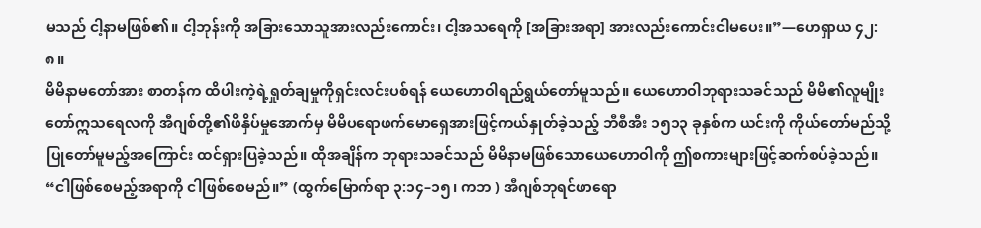မသည် ငါ့နာမဖြစ်၏။ ငါ့ဘုန်းကို အခြားသောသူအားလည်းကောင်း၊ ငါ့အသရေကို [အခြားအရာ] အားလည်းကောင်းငါမပေး။”—ဟေရှာယ ၄၂:၈။
မိမိနာမတော်အား စာတန်က ထိပါးကဲ့ရဲ့ရှုတ်ချမှုကိုရှင်းလင်းပစ်ရန် ယေဟောဝါရည်ရွယ်တော်မူသည်။ ယေဟောဝါဘုရားသခင်သည် မိမိ၏လူမျိုးတော်ဣသရေလကို အီဂျစ်တို့၏ဖိနှိပ်မှုအောက်မှ မိမိပရောဖက်မောရှေအားဖြင့်ကယ်နှုတ်ခဲ့သည့် ဘီစီအီး ၁၅၁၃ ခုနှစ်က ယင်းကို ကိုယ်တော်မည်သို့ပြုတော်မူမည့်အကြောင်း ထင်ရှားပြခဲ့သည်။ ထိုအချိန်က ဘုရားသခင်သည် မိမိနာမဖြစ်သောယေဟောဝါကို ဤစကားများဖြင့်ဆက်စပ်ခဲ့သည်။ “ငါဖြစ်စေမည့်အရာကို ငါဖြစ်စေမည်။” (ထွက်မြောက်ရာ ၃:၁၄–၁၅၊ ကဘ ) အီဂျစ်ဘုရင်ဖာရော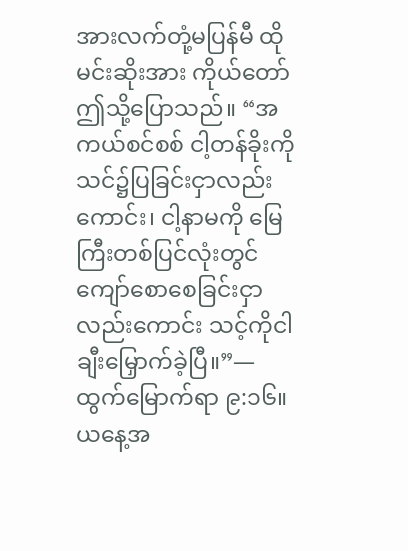အားလက်တုံ့မပြန်မီ ထိုမင်းဆိုးအား ကိုယ်တော်ဤသို့ပြောသည်။ “အကယ်စင်စစ် ငါ့တန်ခိုးကို သင်၌ပြခြင်းငှာလည်းကောင်း၊ ငါ့နာမကို မြေကြီးတစ်ပြင်လုံးတွင် ကျော်စောစေခြင်းငှာလည်းကောင်း သင့်ကိုငါချီးမြှောက်ခဲ့ပြီ။”—ထွက်မြောက်ရာ ၉:၁၆။
ယနေ့အ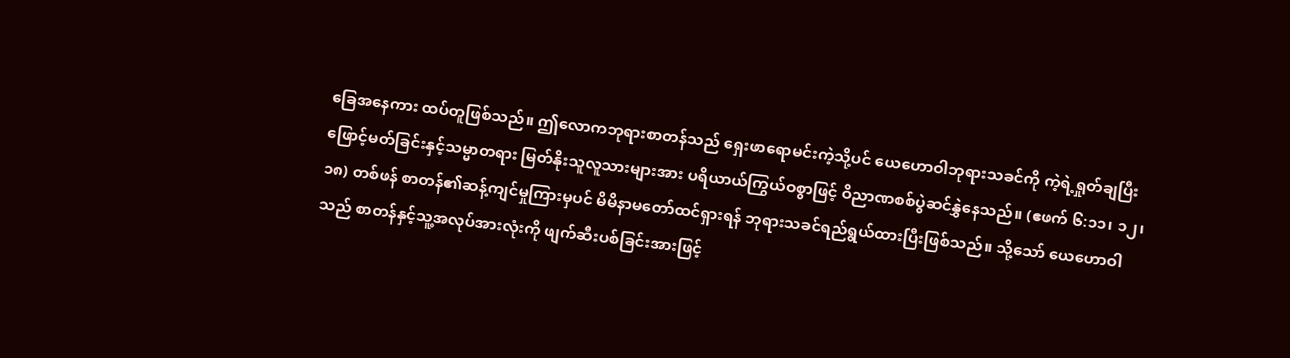ခြေအနေကား ထပ်တူဖြစ်သည်။ ဤလောကဘုရားစာတန်သည် ရှေးဖာရောမင်းကဲ့သို့ပင် ယေဟောဝါဘုရားသခင်ကို ကဲ့ရဲ့ရှုတ်ချပြီး ဖြောင့်မတ်ခြင်းနှင့်သမ္မာတရား မြတ်နိုးသူလူသားများအား ပရိယာယ်ကြွယ်ဝစွာဖြင့် ဝိညာဏစစ်ပွဲဆင်နွှဲနေသည်။ (ဧဖက် ၆:၁၁၊ ၁၂၊ ၁၈) တစ်ဖန် စာတန်၏ဆန့်ကျင်မှုကြားမှပင် မိမိနာမတော်ထင်ရှားရန် ဘုရားသခင်ရည်ရွယ်ထားပြီးဖြစ်သည်။ သို့သော် ယေဟောဝါသည် စာတန်နှင့်သူ့အလုပ်အားလုံးကို ဖျက်ဆီးပစ်ခြင်းအားဖြင့်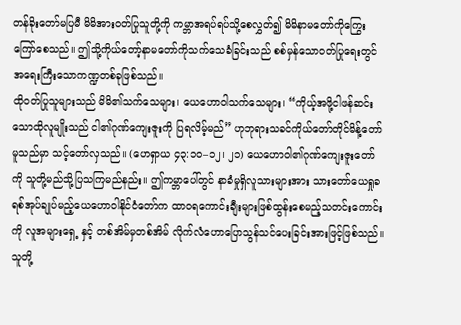တန်ခိုးတော်မပြမီ မိမိအားဝတ်ပြုသူတို့ကို ကမ္ဘာအရပ်ရပ်သို့စေလွှတ်၍ မိမိနာမတော်ကိုကြွေးကြော်စေသည်။ ဤသို့ကိုယ်တော့်နာမတော်ကိုသက်သေခံခြင်းသည် စစ်မှန်သောဝတ်ပြုရေးတွင် အရေးကြီးသောကဏ္ဍတစ်ခုဖြစ်သည်။
ထိုဝတ်ပြုသူများသည် မိမိ၏သက်သေများ၊ ယေဟောဝါသက်သေများ၊ “ကိုယ့်အဖို့ငါဖန်ဆင်းသောထိုလူမျိုးသည် ငါ၏ဂုဏ်ကျေးဇူးကို ပြရလိမ့်မည်” ဟုဘုရားသခင်ကိုယ်တော်တိုင်မိန့်တော်မူသည်မှာ သင့်တော်လှသည်။ (ဟေရှာယ ၄၃:၁၀–၁၂၊ ၂၁) ယေဟောဝါ၏ဂုဏ်ကျေးဇူးတော်ကို သူတို့မည်သို့ပြသကြမည်နည်း။ ဤကမ္ဘာပေါ်တွင် နာခံမှုရှိလူသားများအား သားတော်ယေရှုခရစ်အုပ်ချုပ်မည့်ယေဟောဝါနိုင်ငံတော်က ထာဝရကောင်းချီးများဖြစ်ထွန်းစေမည့်သတင်းကောင်းကို လူအများရှေ့ နှင့် တစ်အိမ်မှတစ်အိမ် လိုက်လံဟောပြောသွန်သင်ပေးခြင်းအားဖြင့်ဖြစ်သည်။ သူတို့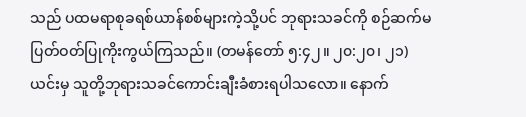သည် ပထမရာစုခရစ်ယာန်စစ်များကဲ့သို့ပင် ဘုရားသခင်ကို စဉ်ဆက်မပြတ်ဝတ်ပြုကိုးကွယ်ကြသည်။ (တမန်တော် ၅:၄၂။ ၂၀:၂၀၊ ၂၁) ယင်းမှ သူတို့ဘုရားသခင်ကောင်းချီးခံစားရပါသလော။ နောက်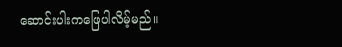ဆောင်းပါးကဖြေပါလိမ့်မည်။